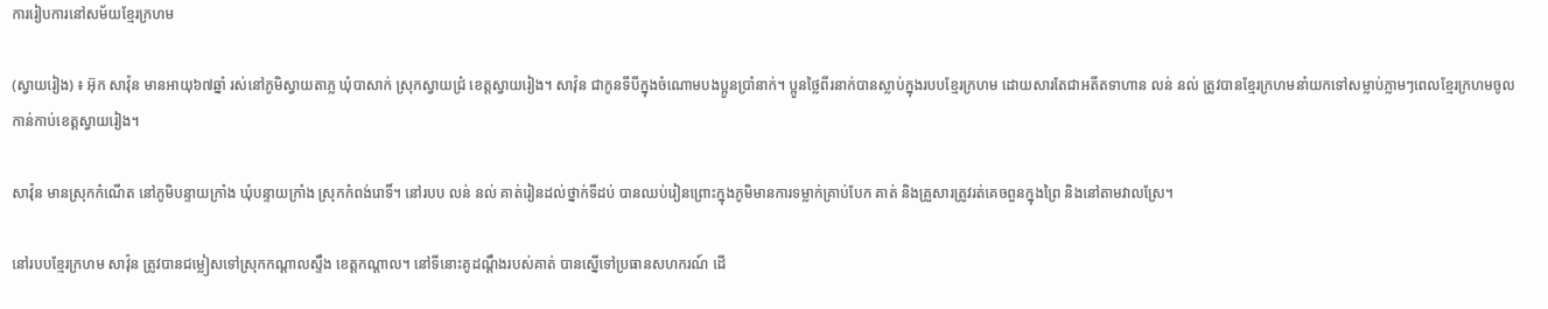ការរៀបការនៅសម័យខ្មែរក្រហម

(ស្វាយរៀង) ៖ អ៊ុក សាវ៉ុន មានអាយុ៦៧ឆ្នាំ រស់នៅភូមិស្វាយតាភ្ល ឃុំបាសាក់ ស្រុកស្វាយជ្រំ ខេត្តស្វាយរៀង។ សាវ៉ុន ជាកូនទីបីក្នុងចំណោមបងប្អូនប្រាំនាក់។ ប្អូនថ្លៃពីរនាក់បានស្លាប់ក្នុងរបបខ្មែរក្រហម ដោយសារតែជាអតីតទាហាន លន់ នល់ ត្រូវបានខ្មែរក្រហមនាំយកទៅសម្លាប់ភ្លាមៗពេលខ្មែរក្រហមចូលកាន់កាប់ខេត្តស្វាយរៀង។

សាវ៉ុន មានស្រុកកំណើត នៅភូមិបន្ទាយក្រាំង ឃុំបន្ទាយក្រាំង ស្រុកកំពង់រោទិ៍។ នៅរបប លន់ នល់ គាត់រៀនដល់ថ្នាក់ទីដប់ បានឈប់រៀនព្រោះក្នុងភូមិមានការទម្លាក់គ្រាប់បែក គាត់ និងគ្រួសារត្រូវរត់គេចពួនក្នុងព្រៃ និងនៅតាមវាលស្រែ។

នៅរបបខ្មែរក្រហម សាវ៉ុន ត្រូវបានជម្លៀសទៅស្រុកកណ្តាលស្ទឹង ខេត្តកណ្តាល។ នៅទីនោះគូដណ្តឹងរបស់គាត់ បានស្នើទៅប្រធានសហករណ៍ ដើ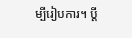ម្បីរៀបការ។ ប្តី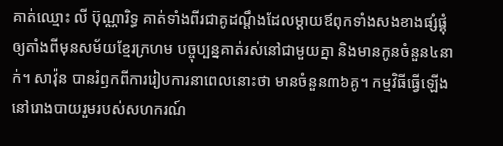គាត់ឈ្មោះ លី ប៊ុណ្ណារិទ្ធ គាត់ទាំងពីរជាគូដណ្តឹងដែលម្តាយឪពុកទាំងសងខាងផ្សំផ្គុំឲ្យតាំងពីមុនសម័យខ្មែរក្រហម បច្ចុប្បន្នគាត់រស់នៅជាមួយគ្នា និងមានកូនចំនួន៤នាក់។ សាវ៉ុន បានរំឭកពីការរៀបការនាពេលនោះថា មានចំនួន៣៦គូ។ កម្មវិធីធ្វើឡើងនៅរោងបាយរួមរបស់សហករណ៍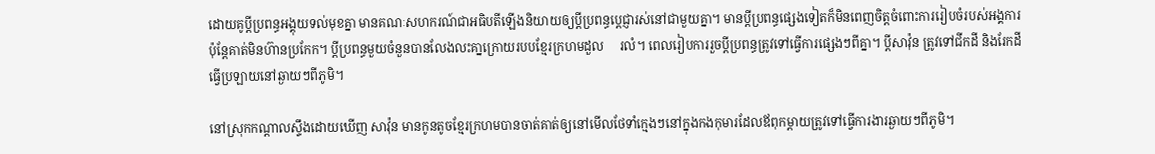ដោយគូប្តីប្រពន្ធអង្គុយទល់មុខគ្នា មានគណៈសហករណ៍ជាអធិបតីឡើងនិយាយឲ្យប្តីប្រពន្ធបេ្តជ្ញារស់នៅជាមួយគ្នា។ មានប្តីប្រពន្ធផ្សេងទៀតក៏មិនពេញចិត្តចំពោះការរៀបចំរបស់អង្គការ ប៉ុន្តែគាត់មិនហ៊ានប្រកែក។ ប្តីប្រពន្ធមួយចំនួនបានលែងលះគា្នក្រោយរបបខ្មែរក្រហមដួល     រលំ។ ពេលរៀបការរួចប្តីប្រពន្ធត្រូវទៅធ្វើការផ្សេងៗពីគ្នា។ បី្តសាវ៉ុន ត្រូវទៅជីកដី និងរែកដី ធ្វើប្រឡាយនៅឆ្ងាយៗពីភូមិ។

នៅស្រុកកណ្តាលស្ទឹងដោយឃើញ សាវ៉ុន មានកូនតូចខ្មែរក្រហមបានចាត់គាត់ឲ្យនៅមើលថែទាំក្មេងៗនៅក្នុងកងកុមារដែលឪពុកម្តាយត្រូវទៅធ្វើការងារឆ្ងាយៗពីភូមិ។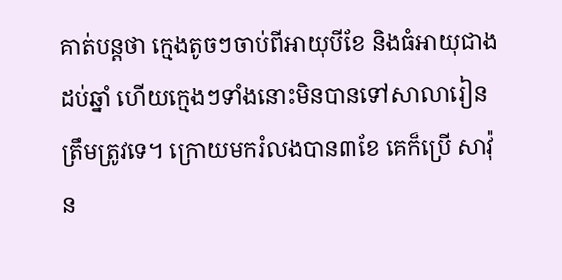គាត់បន្តថា ក្មេងតូចៗចាប់ពីអាយុបីខែ និងធំអាយុជាងដប់ឆ្នាំ ហើយក្មេងៗទាំងនោះមិនបានទៅសាលារៀនត្រឹមត្រូវទេ។ ក្រោយមករំលងបាន៣ខែ គេក៏ប្រើ សាវ៉ុន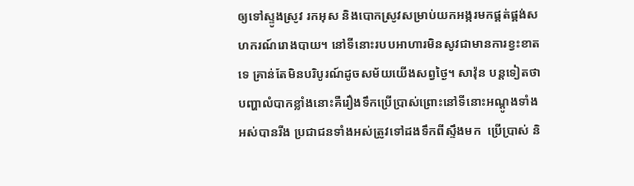ឲ្យទៅស្ទូងស្រូវ រកអុស និងបោកស្រូវសម្រាប់យកអង្ករមកផ្គត់ផ្គង់សហករណ៍រោងបាយ។ នៅទីនោះរបបអាហារមិនសូវជាមានការខ្វះខាតទេ គ្រាន់តែមិនបរិបូរណ៍ដូចសម័យយើងសព្វថ្ងៃ។ សាវ៉ុន បន្តទៀតថា បញ្ហាលំបាកខ្លាំងនោះគឺរឿងទឹកប្រើប្រាស់ព្រោះនៅទីនោះអណ្តូងទាំងអស់បានរីង ប្រជាជនទាំងអស់ត្រូវទៅដងទឹកពីស្ទឹងមក  ប្រើប្រាស់ និ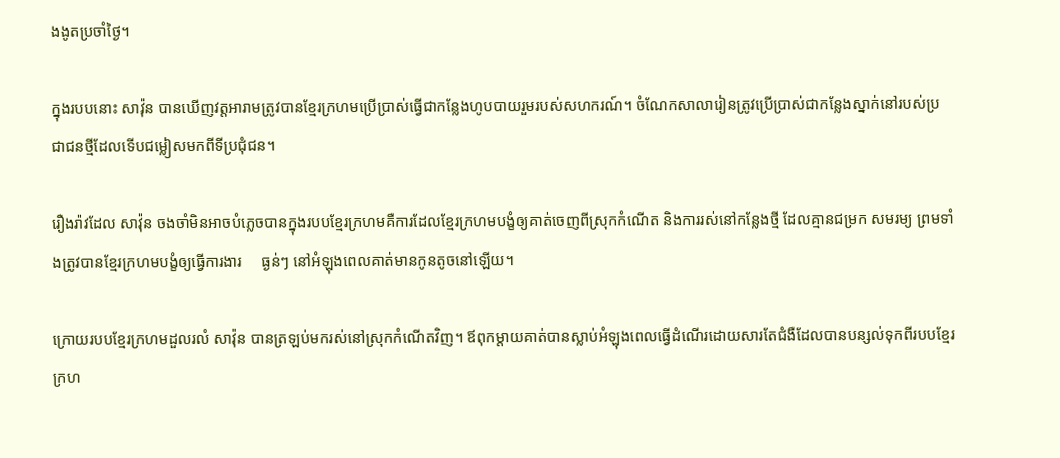ងងូតប្រចាំថ្ងៃ។

ក្នុងរបបនោះ សាវ៉ុន បានឃើញវត្តអារាមត្រូវបានខ្មែរក្រហមប្រើប្រាស់ធ្វើជាកន្លែងហូបបាយរួមរបស់សហករណ៍។ ចំណែកសាលារៀនត្រូវប្រើប្រាស់ជាកន្លែងស្នាក់នៅរបស់ប្រជាជនថ្មីដែលទើបជម្លៀសមកពីទីប្រជុំជន។

រឿងរ៉ាវដែល សាវ៉ុន ចងចាំមិនអាចបំភ្លេចបានក្នុងរបបខ្មែរក្រហមគឺការដែលខ្មែរក្រហមបង្ខំឲ្យគាត់ចេញពីស្រុកកំណើត និងការរស់នៅកន្លែងថ្មី ដែលគ្មានជម្រក សមរម្យ ព្រមទាំងត្រូវបានខ្មែរក្រហមបង្ខំឲ្យធ្វើការងារ     ធ្ងន់ៗ នៅអំឡុងពេលគាត់មានកូនតូចនៅឡើយ។

ក្រោយរបបខ្មែរក្រហមដួលរលំ សាវ៉ុន បានត្រឡប់មករស់នៅស្រុកកំណើតវិញ។ ឪពុកម្តាយគាត់បានស្លាប់អំឡុងពេលធ្វើដំណើរដោយសារតែជំងឺដែលបានបន្សល់ទុកពីរបបខ្មែរក្រហ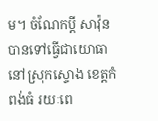ម។ ចំណែកប្តី សាវ៉ុន បានទៅធ្វើជាយោធានៅស្រុកស្ទោង ខេត្តកំពង់ធំ រយៈពេ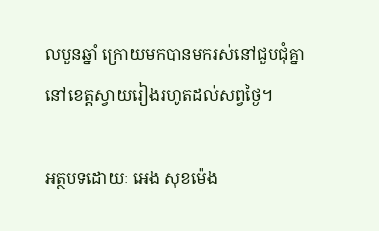លបួនឆ្នាំ ក្រោយមកបានមករស់នៅជួបជុំគ្នានៅខេត្តស្វាយរៀងរហូតដល់សព្វថ្ងៃ។

អត្ថបទដោយៈ អេង សុខម៉េង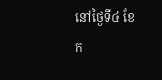នៅថ្ងៃទី៤ ខែក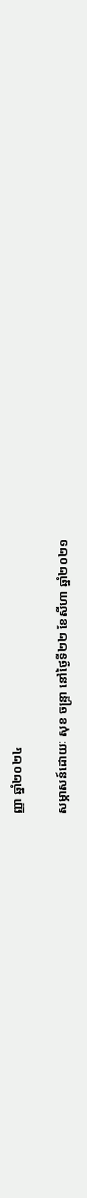ញ្ញា ឆ្នាំ២០២៤

សម្ភាសន៍ដោយៈ សុខ ចន្ទ្រា នៅថ្ងៃទី២២ ខែសីហា ឆ្នាំ២០២១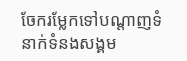ចែករម្លែកទៅបណ្តាញទំនាក់ទំនងសង្គម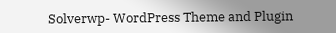Solverwp- WordPress Theme and Plugin